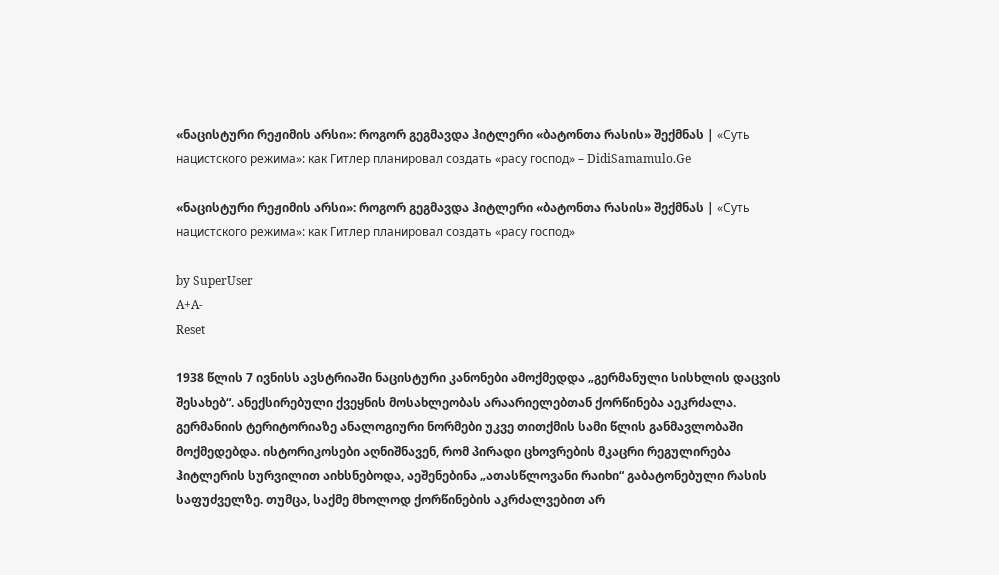«ნაცისტური რეჟიმის არსი»: როგორ გეგმავდა ჰიტლერი «ბატონთა რასის» შექმნას | «Суть нацистского режима»: как Гитлер планировал создать «расу господ» – DidiSamamulo.Ge

«ნაცისტური რეჟიმის არსი»: როგორ გეგმავდა ჰიტლერი «ბატონთა რასის» შექმნას | «Суть нацистского режима»: как Гитлер планировал создать «расу господ»

by SuperUser
A+A-
Reset

1938 წლის 7 ივნისს ავსტრიაში ნაცისტური კანონები ამოქმედდა „გერმანული სისხლის დაცვის შესახებ“. ანექსირებული ქვეყნის მოსახლეობას არაარიელებთან ქორწინება აეკრძალა. გერმანიის ტერიტორიაზე ანალოგიური ნორმები უკვე თითქმის სამი წლის განმავლობაში მოქმედებდა. ისტორიკოსები აღნიშნავენ, რომ პირადი ცხოვრების მკაცრი რეგულირება ჰიტლერის სურვილით აიხსნებოდა, აეშენებინა „ათასწლოვანი რაიხი“ გაბატონებული რასის საფუძველზე. თუმცა, საქმე მხოლოდ ქორწინების აკრძალვებით არ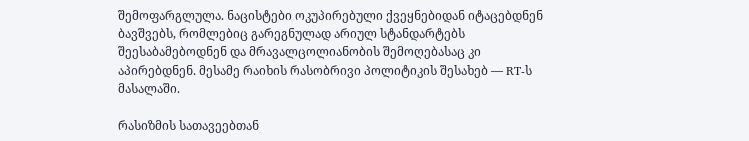შემოფარგლულა. ნაცისტები ოკუპირებული ქვეყნებიდან იტაცებდნენ ბავშვებს, რომლებიც გარეგნულად არიულ სტანდარტებს შეესაბამებოდნენ და მრავალცოლიანობის შემოღებასაც კი აპირებდნენ. მესამე რაიხის რასობრივი პოლიტიკის შესახებ — RT-ს მასალაში.

რასიზმის სათავეებთან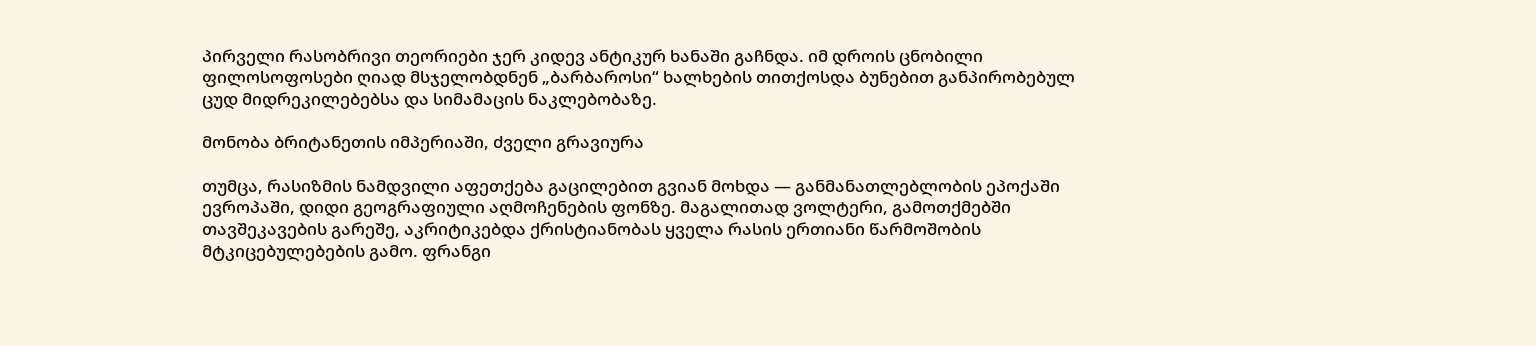პირველი რასობრივი თეორიები ჯერ კიდევ ანტიკურ ხანაში გაჩნდა. იმ დროის ცნობილი ფილოსოფოსები ღიად მსჯელობდნენ „ბარბაროსი“ ხალხების თითქოსდა ბუნებით განპირობებულ ცუდ მიდრეკილებებსა და სიმამაცის ნაკლებობაზე.

მონობა ბრიტანეთის იმპერიაში, ძველი გრავიურა

თუმცა, რასიზმის ნამდვილი აფეთქება გაცილებით გვიან მოხდა — განმანათლებლობის ეპოქაში ევროპაში, დიდი გეოგრაფიული აღმოჩენების ფონზე. მაგალითად ვოლტერი, გამოთქმებში თავშეკავების გარეშე, აკრიტიკებდა ქრისტიანობას ყველა რასის ერთიანი წარმოშობის მტკიცებულებების გამო. ფრანგი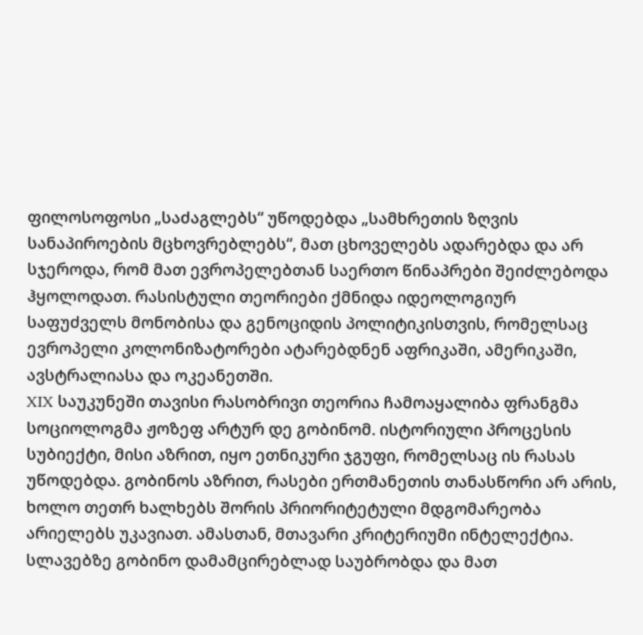ფილოსოფოსი „საძაგლებს“ უწოდებდა „სამხრეთის ზღვის სანაპიროების მცხოვრებლებს“, მათ ცხოველებს ადარებდა და არ სჯეროდა, რომ მათ ევროპელებთან საერთო წინაპრები შეიძლებოდა ჰყოლოდათ. რასისტული თეორიები ქმნიდა იდეოლოგიურ საფუძველს მონობისა და გენოციდის პოლიტიკისთვის, რომელსაც ევროპელი კოლონიზატორები ატარებდნენ აფრიკაში, ამერიკაში, ავსტრალიასა და ოკეანეთში.
XIX საუკუნეში თავისი რასობრივი თეორია ჩამოაყალიბა ფრანგმა სოციოლოგმა ჟოზეფ არტურ დე გობინომ. ისტორიული პროცესის სუბიექტი, მისი აზრით, იყო ეთნიკური ჯგუფი, რომელსაც ის რასას უწოდებდა. გობინოს აზრით, რასები ერთმანეთის თანასწორი არ არის, ხოლო თეთრ ხალხებს შორის პრიორიტეტული მდგომარეობა არიელებს უკავიათ. ამასთან, მთავარი კრიტერიუმი ინტელექტია. სლავებზე გობინო დამამცირებლად საუბრობდა და მათ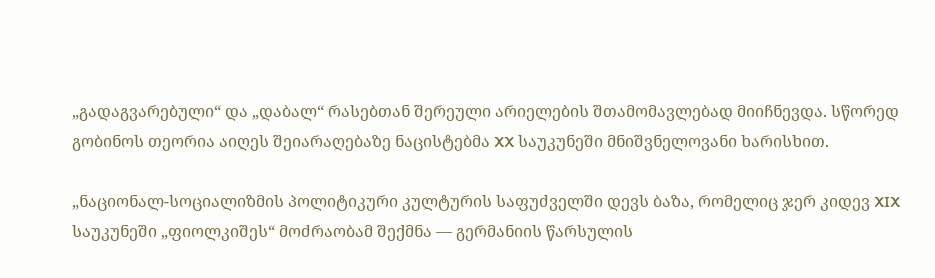„გადაგვარებული“ და „დაბალ“ რასებთან შერეული არიელების შთამომავლებად მიიჩნევდა. სწორედ გობინოს თეორია აიღეს შეიარაღებაზე ნაცისტებმა XX საუკუნეში მნიშვნელოვანი ხარისხით.

„ნაციონალ-სოციალიზმის პოლიტიკური კულტურის საფუძველში დევს ბაზა, რომელიც ჯერ კიდევ XIX საუკუნეში „ფიოლკიშეს“ მოძრაობამ შექმნა — გერმანიის წარსულის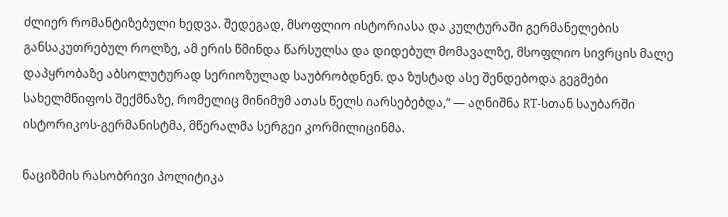ძლიერ რომანტიზებული ხედვა. შედეგად, მსოფლიო ისტორიასა და კულტურაში გერმანელების განსაკუთრებულ როლზე, ამ ერის წმინდა წარსულსა და დიდებულ მომავალზე, მსოფლიო სივრცის მალე დაპყრობაზე აბსოლუტურად სერიოზულად საუბრობდნენ. და ზუსტად ასე შენდებოდა გეგმები სახელმწიფოს შექმნაზე, რომელიც მინიმუმ ათას წელს იარსებებდა,“ — აღნიშნა RT-სთან საუბარში ისტორიკოს-გერმანისტმა, მწერალმა სერგეი კორმილიცინმა.

ნაციზმის რასობრივი პოლიტიკა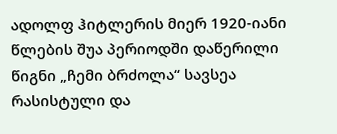ადოლფ ჰიტლერის მიერ 1920-იანი წლების შუა პერიოდში დაწერილი წიგნი „ჩემი ბრძოლა“ სავსეა რასისტული და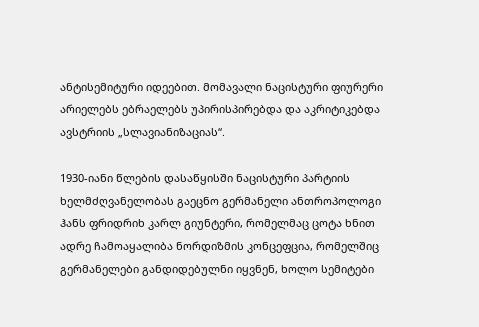ანტისემიტური იდეებით. მომავალი ნაცისტური ფიურერი არიელებს ებრაელებს უპირისპირებდა და აკრიტიკებდა ავსტრიის „სლავიანიზაციას“.

1930-იანი წლების დასაწყისში ნაცისტური პარტიის ხელმძღვანელობას გაეცნო გერმანელი ანთროპოლოგი ჰანს ფრიდრიხ კარლ გიუნტერი, რომელმაც ცოტა ხნით ადრე ჩამოაყალიბა ნორდიზმის კონცეფცია, რომელშიც გერმანელები განდიდებულნი იყვნენ, ხოლო სემიტები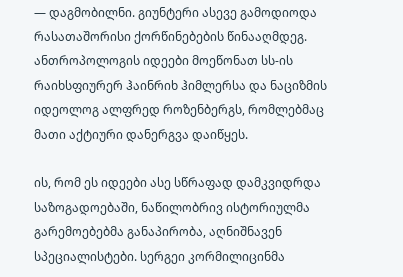— დაგმობილნი. გიუნტერი ასევე გამოდიოდა რასათაშორისი ქორწინებების წინააღმდეგ. ანთროპოლოგის იდეები მოეწონათ სს-ის რაიხსფიურერ ჰაინრიხ ჰიმლერსა და ნაციზმის იდეოლოგ ალფრედ როზენბერგს, რომლებმაც მათი აქტიური დანერგვა დაიწყეს.

ის, რომ ეს იდეები ასე სწრაფად დამკვიდრდა საზოგადოებაში, ნაწილობრივ ისტორიულმა გარემოებებმა განაპირობა, აღნიშნავენ სპეციალისტები. სერგეი კორმილიცინმა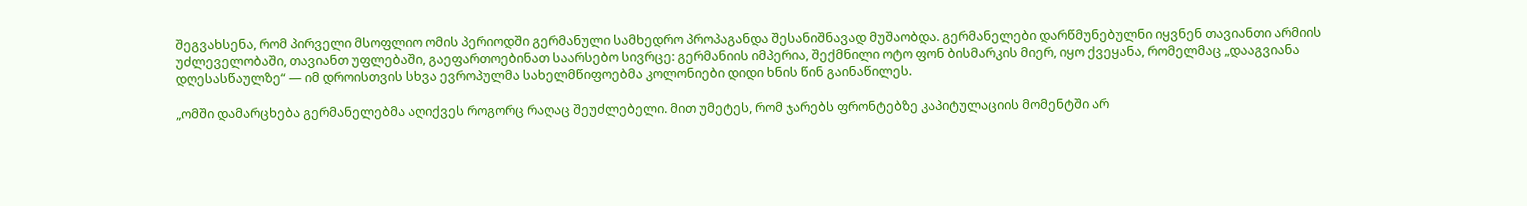შეგვახსენა, რომ პირველი მსოფლიო ომის პერიოდში გერმანული სამხედრო პროპაგანდა შესანიშნავად მუშაობდა. გერმანელები დარწმუნებულნი იყვნენ თავიანთი არმიის უძლეველობაში, თავიანთ უფლებაში, გაეფართოებინათ საარსებო სივრცე: გერმანიის იმპერია, შექმნილი ოტო ფონ ბისმარკის მიერ, იყო ქვეყანა, რომელმაც „დააგვიანა დღესასწაულზე“ — იმ დროისთვის სხვა ევროპულმა სახელმწიფოებმა კოლონიები დიდი ხნის წინ გაინაწილეს.

„ომში დამარცხება გერმანელებმა აღიქვეს როგორც რაღაც შეუძლებელი. მით უმეტეს, რომ ჯარებს ფრონტებზე კაპიტულაციის მომენტში არ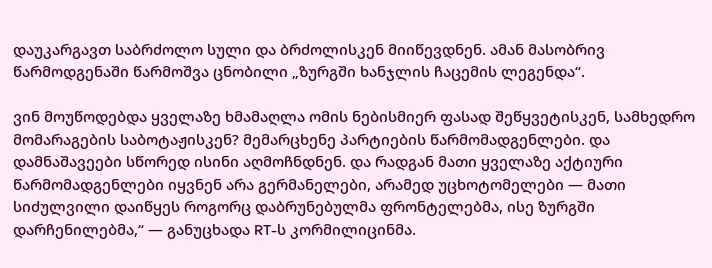დაუკარგავთ საბრძოლო სული და ბრძოლისკენ მიიწევდნენ. ამან მასობრივ წარმოდგენაში წარმოშვა ცნობილი „ზურგში ხანჯლის ჩაცემის ლეგენდა“.

ვინ მოუწოდებდა ყველაზე ხმამაღლა ომის ნებისმიერ ფასად შეწყვეტისკენ, სამხედრო მომარაგების საბოტაჟისკენ? მემარცხენე პარტიების წარმომადგენლები. და დამნაშავეები სწორედ ისინი აღმოჩნდნენ. და რადგან მათი ყველაზე აქტიური წარმომადგენლები იყვნენ არა გერმანელები, არამედ უცხოტომელები — მათი სიძულვილი დაიწყეს როგორც დაბრუნებულმა ფრონტელებმა, ისე ზურგში დარჩენილებმა,“ — განუცხადა RT-ს კორმილიცინმა.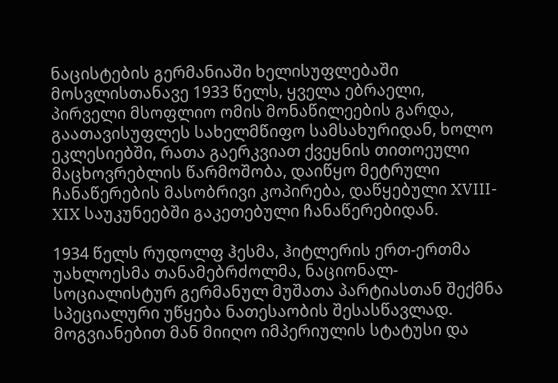ნაცისტების გერმანიაში ხელისუფლებაში მოსვლისთანავე 1933 წელს, ყველა ებრაელი, პირველი მსოფლიო ომის მონაწილეების გარდა, გაათავისუფლეს სახელმწიფო სამსახურიდან, ხოლო ეკლესიებში, რათა გაერკვიათ ქვეყნის თითოეული მაცხოვრებლის წარმოშობა, დაიწყო მეტრული ჩანაწერების მასობრივი კოპირება, დაწყებული XVIII-XIX საუკუნეებში გაკეთებული ჩანაწერებიდან.

1934 წელს რუდოლფ ჰესმა, ჰიტლერის ერთ-ერთმა უახლოესმა თანამებრძოლმა, ნაციონალ-სოციალისტურ გერმანულ მუშათა პარტიასთან შექმნა სპეციალური უწყება ნათესაობის შესასწავლად. მოგვიანებით მან მიიღო იმპერიულის სტატუსი და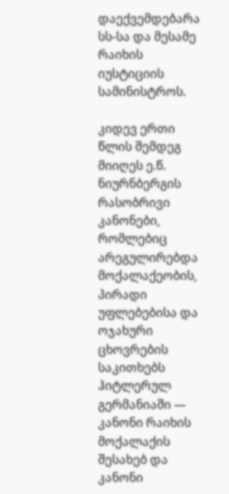დაექვემდებარა სს-სა და მესამე რაიხის იუსტიციის სამინისტროს.

კიდევ ერთი წლის შემდეგ მიიღეს ე.წ. ნიურნბერგის რასობრივი კანონები, რომლებიც არეგულირებდა მოქალაქეობის, პირადი უფლებებისა და ოჯახური ცხოვრების საკითხებს ჰიტლერულ გერმანიაში — კანონი რაიხის მოქალაქის შესახებ და კანონი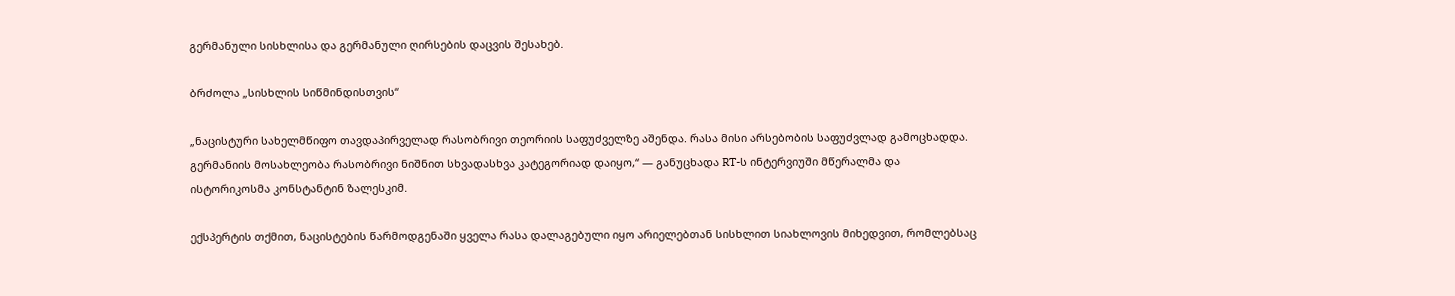გერმანული სისხლისა და გერმანული ღირსების დაცვის შესახებ.

ბრძოლა „სისხლის სიწმინდისთვის“

„ნაცისტური სახელმწიფო თავდაპირველად რასობრივი თეორიის საფუძველზე აშენდა. რასა მისი არსებობის საფუძვლად გამოცხადდა. გერმანიის მოსახლეობა რასობრივი ნიშნით სხვადასხვა კატეგორიად დაიყო,“ — განუცხადა RT-ს ინტერვიუში მწერალმა და ისტორიკოსმა კონსტანტინ ზალესკიმ.

ექსპერტის თქმით, ნაცისტების წარმოდგენაში ყველა რასა დალაგებული იყო არიელებთან სისხლით სიახლოვის მიხედვით, რომლებსაც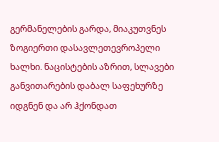გერმანელების გარდა, მიაკუთვნეს ზოგიერთი დასავლეთევროპელი ხალხი. ნაცისტების აზრით, სლავები განვითარების დაბალ საფეხურზე იდგნენ და არ ჰქონდათ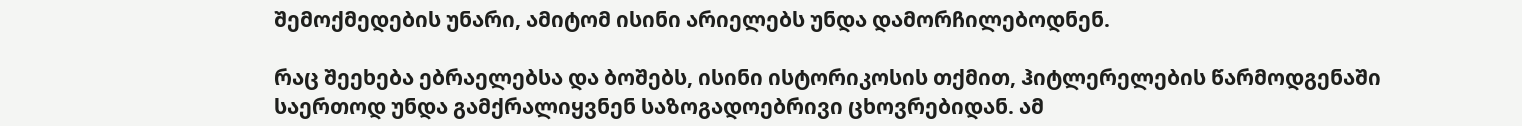შემოქმედების უნარი, ამიტომ ისინი არიელებს უნდა დამორჩილებოდნენ.

რაც შეეხება ებრაელებსა და ბოშებს, ისინი ისტორიკოსის თქმით, ჰიტლერელების წარმოდგენაში საერთოდ უნდა გამქრალიყვნენ საზოგადოებრივი ცხოვრებიდან. ამ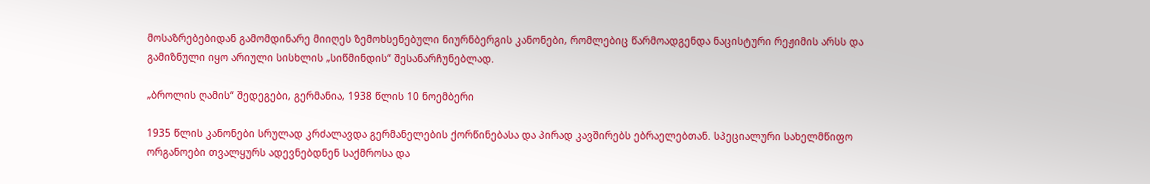მოსაზრებებიდან გამომდინარე მიიღეს ზემოხსენებული ნიურნბერგის კანონები, რომლებიც წარმოადგენდა ნაცისტური რეჟიმის არსს და გამიზნული იყო არიული სისხლის „სიწმინდის“ შესანარჩუნებლად.

„ბროლის ღამის“ შედეგები, გერმანია, 1938 წლის 10 ნოემბერი

1935 წლის კანონები სრულად კრძალავდა გერმანელების ქორწინებასა და პირად კავშირებს ებრაელებთან. სპეციალური სახელმწიფო ორგანოები თვალყურს ადევნებდნენ საქმროსა და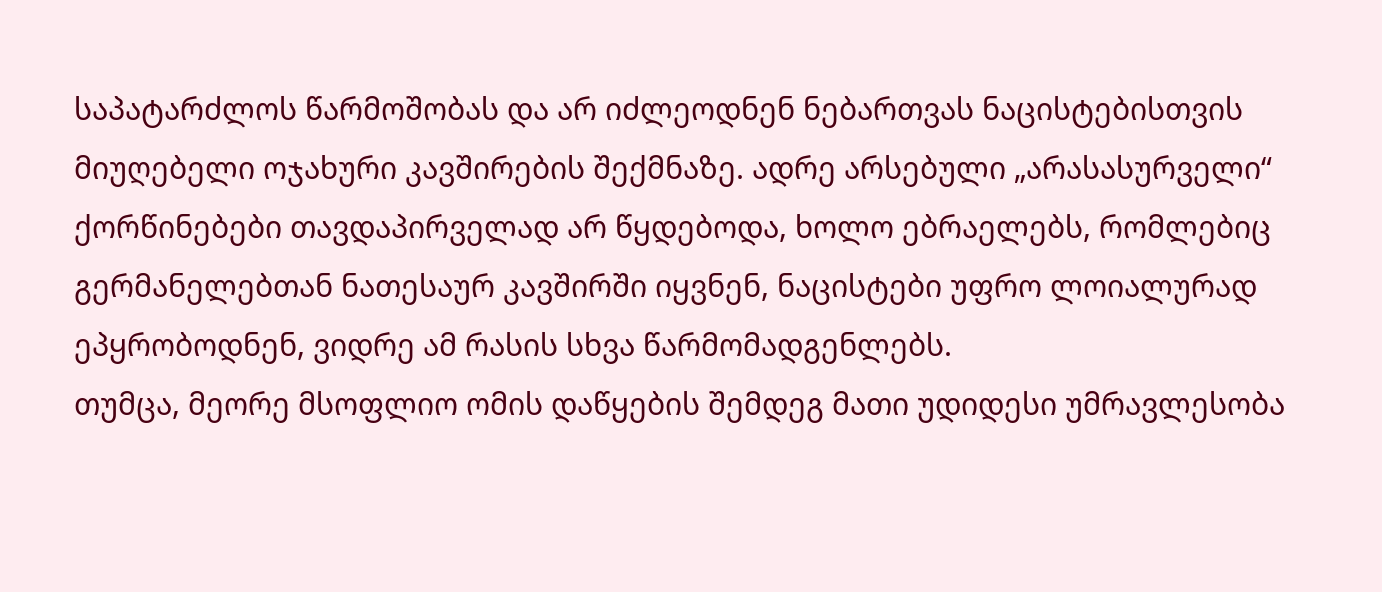საპატარძლოს წარმოშობას და არ იძლეოდნენ ნებართვას ნაცისტებისთვის მიუღებელი ოჯახური კავშირების შექმნაზე. ადრე არსებული „არასასურველი“ ქორწინებები თავდაპირველად არ წყდებოდა, ხოლო ებრაელებს, რომლებიც გერმანელებთან ნათესაურ კავშირში იყვნენ, ნაცისტები უფრო ლოიალურად ეპყრობოდნენ, ვიდრე ამ რასის სხვა წარმომადგენლებს.
თუმცა, მეორე მსოფლიო ომის დაწყების შემდეგ მათი უდიდესი უმრავლესობა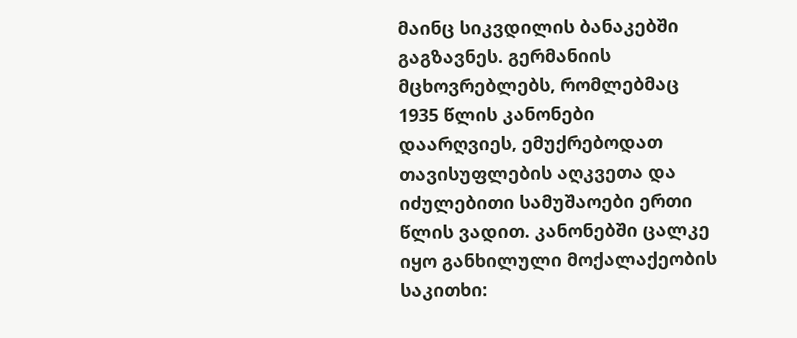მაინც სიკვდილის ბანაკებში გაგზავნეს. გერმანიის მცხოვრებლებს, რომლებმაც 1935 წლის კანონები დაარღვიეს, ემუქრებოდათ თავისუფლების აღკვეთა და იძულებითი სამუშაოები ერთი წლის ვადით. კანონებში ცალკე იყო განხილული მოქალაქეობის საკითხი: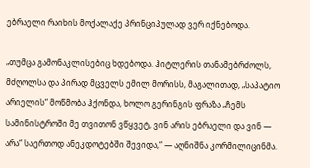ებრაელი რაიხის მოქალაქე პრინციპულად ვერ იქნებოდა.

„თუმცა გამონაკლისებიც ხდებოდა. ჰიტლერის თანამებრძოლს, მძღოლსა და პირად მცველს ემილ მორისს, მაგალითად, „საპატიო არიელის“ მოწმობა ჰქონდა, ხოლო გერინგის ფრაზა „ჩემს სამინისტროში მე თვითონ ვწყვეტ, ვინ არის ებრაელი და ვინ — არა“ საერთოდ ანეკდოტებში შევიდა,“ — აღნიშნა კორმილიცინმა.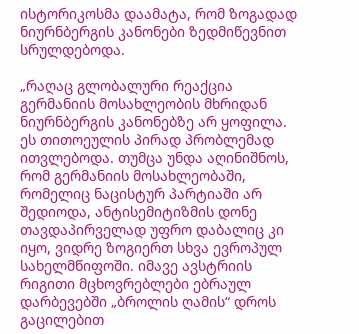ისტორიკოსმა დაამატა, რომ ზოგადად ნიურნბერგის კანონები ზედმიწევნით სრულდებოდა.

„რაღაც გლობალური რეაქცია გერმანიის მოსახლეობის მხრიდან ნიურნბერგის კანონებზე არ ყოფილა. ეს თითოეულის პირად პრობლემად ითვლებოდა. თუმცა უნდა აღინიშნოს, რომ გერმანიის მოსახლეობაში, რომელიც ნაცისტურ პარტიაში არ შედიოდა, ანტისემიტიზმის დონე თავდაპირველად უფრო დაბალიც კი იყო, ვიდრე ზოგიერთ სხვა ევროპულ სახელმწიფოში. იმავე ავსტრიის რიგითი მცხოვრებლები ებრაულ დარბევებში „ბროლის ღამის“ დროს გაცილებით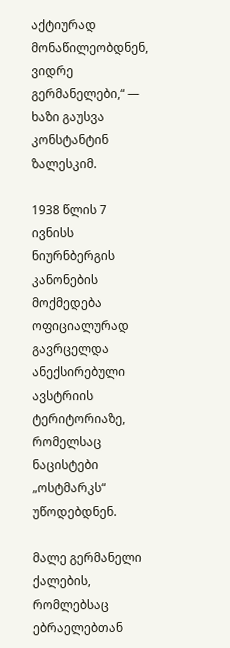აქტიურად მონაწილეობდნენ, ვიდრე გერმანელები,“ — ხაზი გაუსვა კონსტანტინ ზალესკიმ.

1938 წლის 7 ივნისს ნიურნბერგის კანონების მოქმედება ოფიციალურად გავრცელდა ანექსირებული ავსტრიის ტერიტორიაზე, რომელსაც ნაცისტები „ოსტმარკს“ უწოდებდნენ.

მალე გერმანელი ქალების, რომლებსაც ებრაელებთან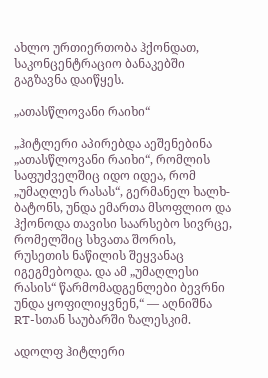ახლო ურთიერთობა ჰქონდათ, საკონცენტრაციო ბანაკებში გაგზავნა დაიწყეს.

„ათასწლოვანი რაიხი“

„ჰიტლერი აპირებდა აეშენებინა „ათასწლოვანი რაიხი“, რომლის საფუძველშიც იდო იდეა, რომ „უმაღლეს რასას“, გერმანელ ხალხ-ბატონს, უნდა ემართა მსოფლიო და ჰქონოდა თავისი საარსებო სივრცე, რომელშიც სხვათა შორის, რუსეთის ნაწილის შეყვანაც იგეგმებოდა. და ამ „უმაღლესი რასის“ წარმომადგენლები ბევრნი უნდა ყოფილიყვნენ,“ — აღნიშნა RT-სთან საუბარში ზალესკიმ.

ადოლფ ჰიტლერი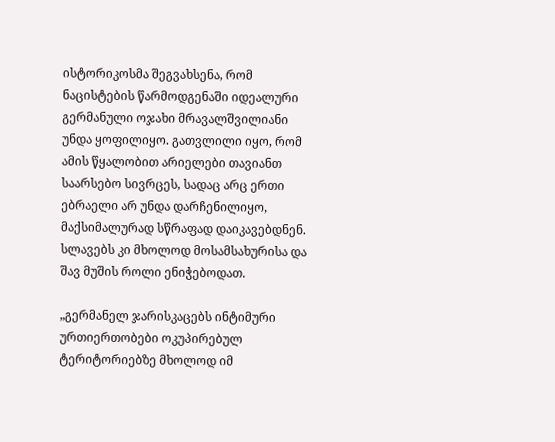ისტორიკოსმა შეგვახსენა, რომ ნაცისტების წარმოდგენაში იდეალური გერმანული ოჯახი მრავალშვილიანი უნდა ყოფილიყო. გათვლილი იყო, რომ ამის წყალობით არიელები თავიანთ საარსებო სივრცეს, სადაც არც ერთი ებრაელი არ უნდა დარჩენილიყო, მაქსიმალურად სწრაფად დაიკავებდნენ. სლავებს კი მხოლოდ მოსამსახურისა და შავ მუშის როლი ენიჭებოდათ.

„გერმანელ ჯარისკაცებს ინტიმური ურთიერთობები ოკუპირებულ ტერიტორიებზე მხოლოდ იმ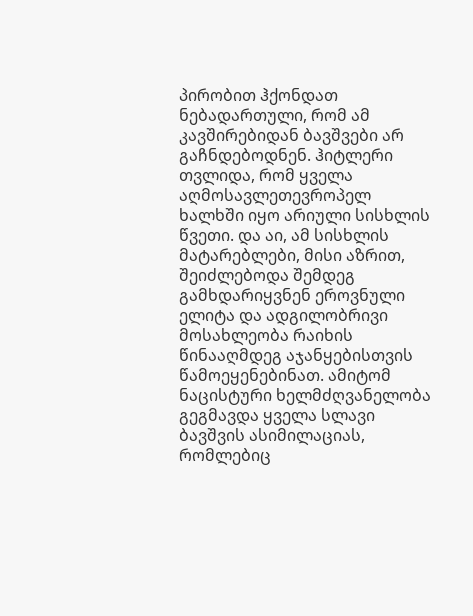პირობით ჰქონდათ ნებადართული, რომ ამ კავშირებიდან ბავშვები არ გაჩნდებოდნენ. ჰიტლერი თვლიდა, რომ ყველა აღმოსავლეთევროპელ ხალხში იყო არიული სისხლის წვეთი. და აი, ამ სისხლის მატარებლები, მისი აზრით, შეიძლებოდა შემდეგ გამხდარიყვნენ ეროვნული ელიტა და ადგილობრივი მოსახლეობა რაიხის წინააღმდეგ აჯანყებისთვის წამოეყენებინათ. ამიტომ ნაცისტური ხელმძღვანელობა გეგმავდა ყველა სლავი ბავშვის ასიმილაციას, რომლებიც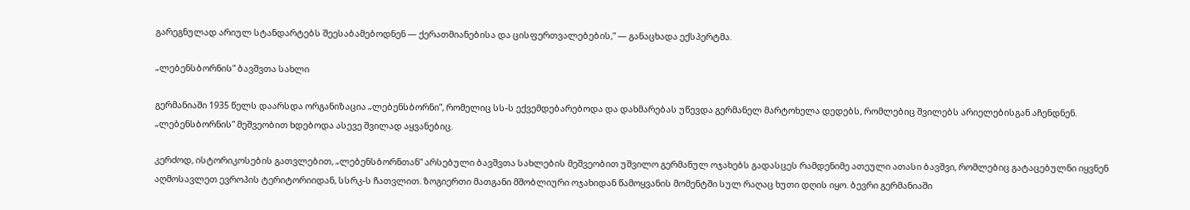გარეგნულად არიულ სტანდარტებს შეესაბამებოდნენ — ქერათმიანებისა და ცისფერთვალებების,“ — განაცხადა ექსპერტმა.

„ლებენსბორნის“ ბავშვთა სახლი

გერმანიაში 1935 წელს დაარსდა ორგანიზაცია „ლებენსბორნი“, რომელიც სს-ს ექვემდებარებოდა და დახმარებას უწევდა გერმანელ მარტოხელა დედებს, რომლებიც შვილებს არიელებისგან აჩენდნენ. „ლებენსბორნის“ მეშვეობით ხდებოდა ასევე შვილად აყვანებიც.

კერძოდ, ისტორიკოსების გათვლებით, „ლებენსბორნთან“ არსებული ბავშვთა სახლების მეშვეობით უშვილო გერმანულ ოჯახებს გადასცეს რამდენიმე ათეული ათასი ბავშვი, რომლებიც გატაცებულნი იყვნენ აღმოსავლეთ ევროპის ტერიტორიიდან, სსრკ-ს ჩათვლით. ზოგიერთი მათგანი მშობლიური ოჯახიდან წამოყვანის მომენტში სულ რაღაც ხუთი დღის იყო. ბევრი გერმანიაში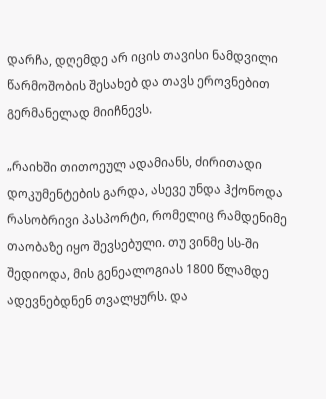დარჩა, დღემდე არ იცის თავისი ნამდვილი წარმოშობის შესახებ და თავს ეროვნებით გერმანელად მიიჩნევს.

„რაიხში თითოეულ ადამიანს, ძირითადი დოკუმენტების გარდა, ასევე უნდა ჰქონოდა რასობრივი პასპორტი, რომელიც რამდენიმე თაობაზე იყო შევსებული. თუ ვინმე სს-ში შედიოდა, მის გენეალოგიას 1800 წლამდე ადევნებდნენ თვალყურს. და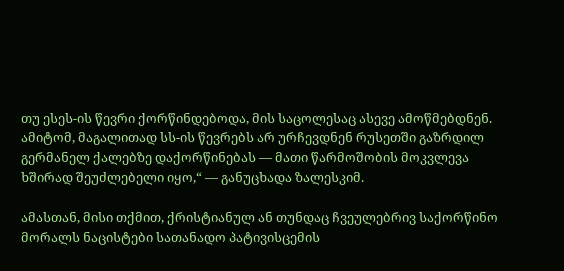თუ ესეს-ის წევრი ქორწინდებოდა, მის საცოლესაც ასევე ამოწმებდნენ. ამიტომ, მაგალითად სს-ის წევრებს არ ურჩევდნენ რუსეთში გაზრდილ გერმანელ ქალებზე დაქორწინებას — მათი წარმოშობის მოკვლევა ხშირად შეუძლებელი იყო,“ — განუცხადა ზალესკიმ.

ამასთან, მისი თქმით, ქრისტიანულ ან თუნდაც ჩვეულებრივ საქორწინო მორალს ნაცისტები სათანადო პატივისცემის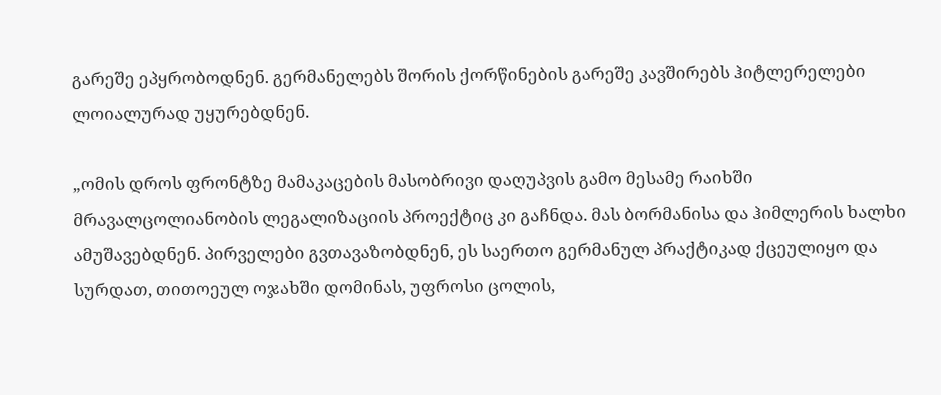გარეშე ეპყრობოდნენ. გერმანელებს შორის ქორწინების გარეშე კავშირებს ჰიტლერელები ლოიალურად უყურებდნენ.

„ომის დროს ფრონტზე მამაკაცების მასობრივი დაღუპვის გამო მესამე რაიხში მრავალცოლიანობის ლეგალიზაციის პროექტიც კი გაჩნდა. მას ბორმანისა და ჰიმლერის ხალხი ამუშავებდნენ. პირველები გვთავაზობდნენ, ეს საერთო გერმანულ პრაქტიკად ქცეულიყო და სურდათ, თითოეულ ოჯახში დომინას, უფროსი ცოლის,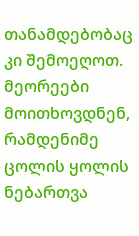თანამდებობაც კი შემოეღოთ. მეორეები მოითხოვდნენ, რამდენიმე ცოლის ყოლის ნებართვა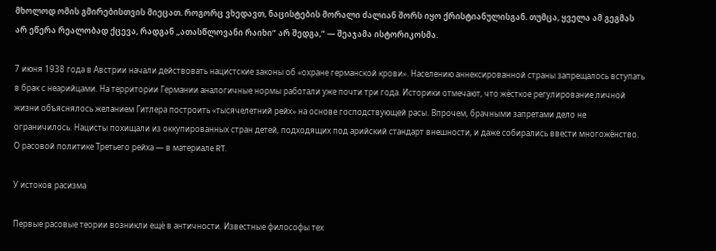მხოლოდ ომის გმირებისთვის მიეცათ. როგორც ვხედავთ, ნაცისტების მორალი ძალიან შორს იყო ქრისტიანულისგან. თუმცა, ყველა ამ გეგმას არ ეწერა რეალობად ქცევა, რადგან „ათასწლოვანი რაიხი“ არ შედგა,“ — შეაჯამა ისტორიკოსმა.

7 июня 1938 года в Австрии начали действовать нацистские законы об «охране германской крови». Населению аннексированной страны запрещалось вступать в брак с неарийцами. На территории Германии аналогичные нормы работали уже почти три года. Историки отмечают, что жёсткое регулирование личной жизни объяснялось желанием Гитлера построить «тысячелетний рейх» на основе господствующей расы. Впрочем, брачными запретами дело не ограничилось. Нацисты похищали из оккупированных стран детей, подходящих под арийский стандарт внешности, и даже собирались ввести многожёнство. О расовой политике Третьего рейха — в материале RT.

У истоков расизма

Первые расовые теории возникли ещё в античности. Известные философы тех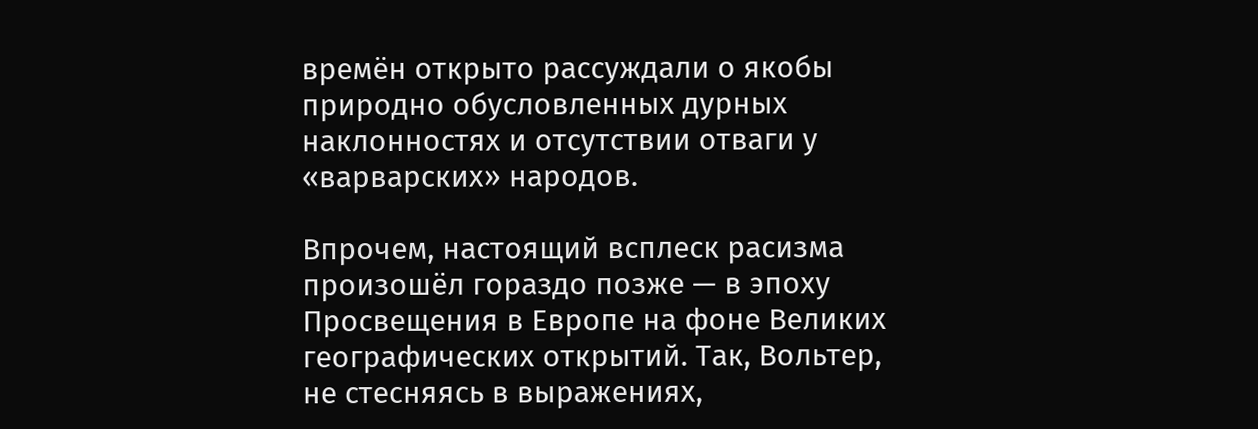времён открыто рассуждали о якобы природно обусловленных дурных наклонностях и отсутствии отваги у «варварских» народов.

Впрочем, настоящий всплеск расизма произошёл гораздо позже — в эпоху Просвещения в Европе на фоне Великих географических открытий. Так, Вольтер, не стесняясь в выражениях,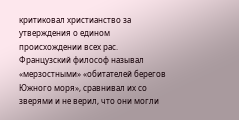критиковал христианство за утверждения о едином происхождении всех рас. Французский философ называл «мерзостными» «обитателей берегов Южного моря», сравнивал их со зверями и не верил, что они могли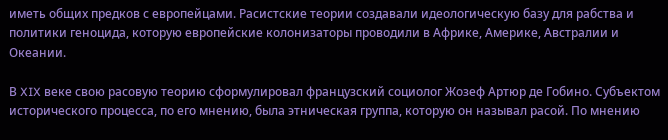иметь общих предков с европейцами. Расистские теории создавали идеологическую базу для рабства и политики геноцида, которую европейские колонизаторы проводили в Африке, Америке, Австралии и Океании.

В XIX веке свою расовую теорию сформулировал французский социолог Жозеф Артюр де Гобино. Субъектом исторического процесса, по его мнению, была этническая группа, которую он называл расой. По мнению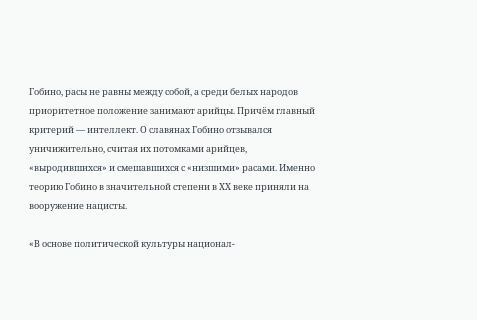Гобино, расы не равны между собой, а среди белых народов приоритетное положение занимают арийцы. Причём главный критерий — интеллект. О славянах Гобино отзывался уничижительно, считая их потомками арийцев, «выродившихся» и смешавшихся с «низшими» расами. Именно теорию Гобино в значительной степени в ХХ веке приняли на вооружение нацисты.

«В основе политической культуры национал-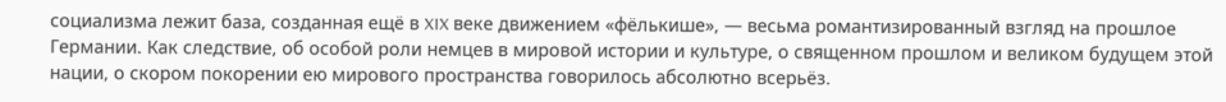социализма лежит база, созданная ещё в XIX веке движением «фёлькише», — весьма романтизированный взгляд на прошлое Германии. Как следствие, об особой роли немцев в мировой истории и культуре, о священном прошлом и великом будущем этой нации, о скором покорении ею мирового пространства говорилось абсолютно всерьёз.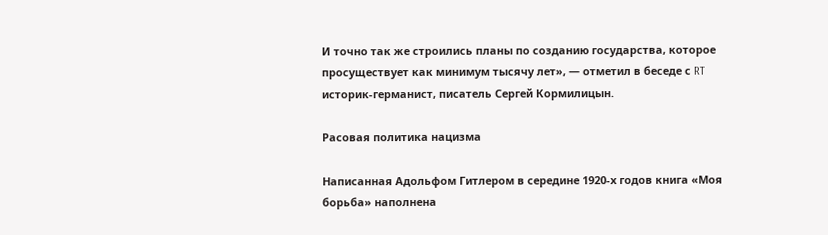И точно так же строились планы по созданию государства, которое просуществует как минимум тысячу лет», — отметил в беседе с RT историк-германист, писатель Сергей Кормилицын.

Расовая политика нацизма

Написанная Адольфом Гитлером в середине 1920-х годов книга «Моя борьба» наполнена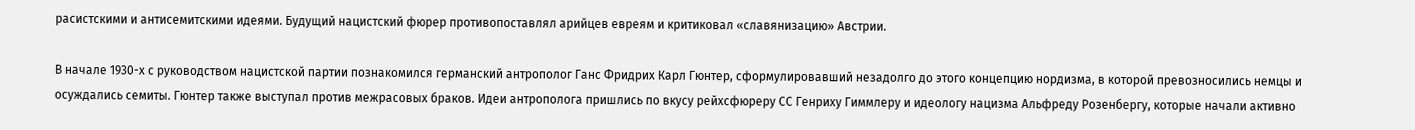расистскими и антисемитскими идеями. Будущий нацистский фюрер противопоставлял арийцев евреям и критиковал «славянизацию» Австрии.

В начале 1930-х с руководством нацистской партии познакомился германский антрополог Ганс Фридрих Карл Гюнтер, сформулировавший незадолго до этого концепцию нордизма, в которой превозносились немцы и осуждались семиты. Гюнтер также выступал против межрасовых браков. Идеи антрополога пришлись по вкусу рейхсфюреру СС Генриху Гиммлеру и идеологу нацизма Альфреду Розенбергу, которые начали активно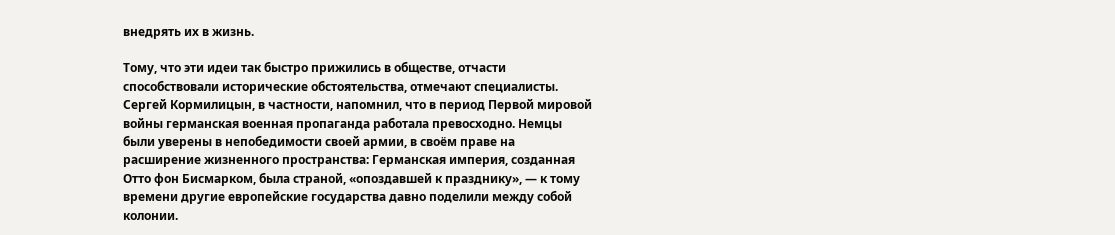внедрять их в жизнь.

Тому, что эти идеи так быстро прижились в обществе, отчасти способствовали исторические обстоятельства, отмечают специалисты. Сергей Кормилицын, в частности, напомнил, что в период Первой мировой войны германская военная пропаганда работала превосходно. Немцы были уверены в непобедимости своей армии, в своём праве на расширение жизненного пространства: Германская империя, созданная Отто фон Бисмарком, была страной, «опоздавшей к празднику», — к тому времени другие европейские государства давно поделили между собой колонии.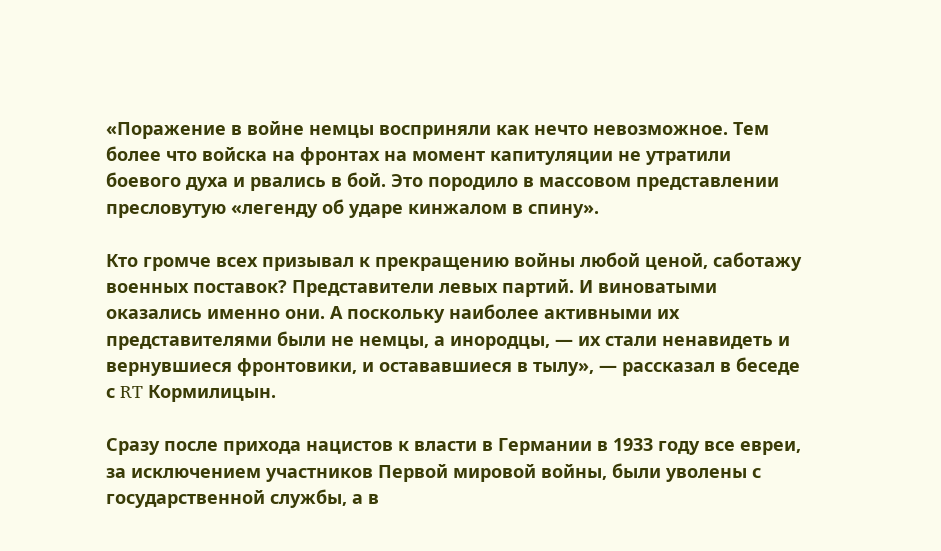«Поражение в войне немцы восприняли как нечто невозможное. Тем более что войска на фронтах на момент капитуляции не утратили боевого духа и рвались в бой. Это породило в массовом представлении пресловутую «легенду об ударе кинжалом в спину».

Кто громче всех призывал к прекращению войны любой ценой, саботажу военных поставок? Представители левых партий. И виноватыми оказались именно они. А поскольку наиболее активными их представителями были не немцы, а инородцы, — их стали ненавидеть и вернувшиеся фронтовики, и остававшиеся в тылу», — рассказал в беседе с RT Кормилицын.

Сразу после прихода нацистов к власти в Германии в 1933 году все евреи, за исключением участников Первой мировой войны, были уволены с государственной службы, а в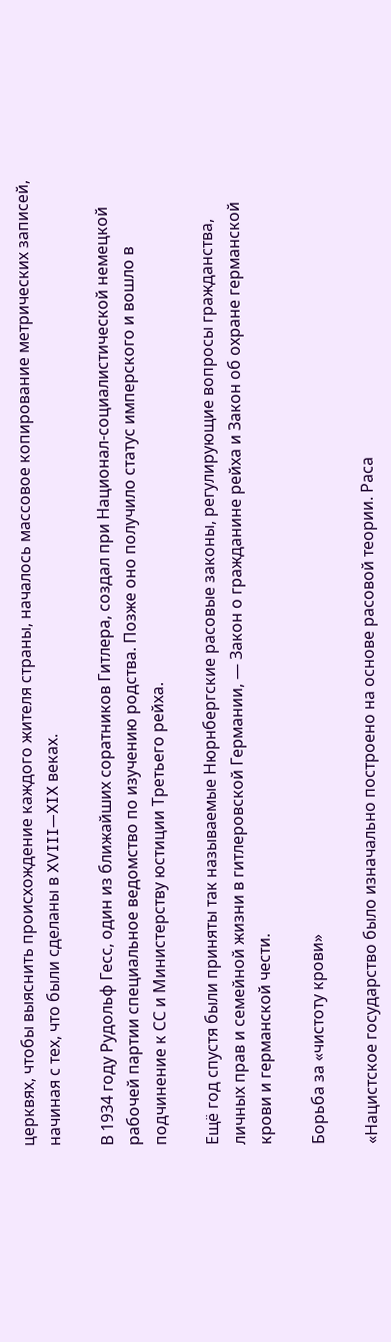церквях, чтобы выяснить происхождение каждого жителя страны, началось массовое копирование метрических записей, начиная с тех, что были сделаны в XVIII—XIX веках.

В 1934 году Рудольф Гесс, один из ближайших соратников Гитлера, создал при Национал-социалистической немецкой рабочей партии специальное ведомство по изучению родства. Позже оно получило статус имперского и вошло в подчинение к СС и Министерству юстиции Третьего рейха.

Ещё год спустя были приняты так называемые Нюрнбергские расовые законы, регулирующие вопросы гражданства, личных прав и семейной жизни в гитлеровской Германии, — Закон о гражданине рейха и Закон об охране германской крови и германской чести.

Борьба за «чистоту крови»

«Нацистское государство было изначально построено на основе расовой теории. Раса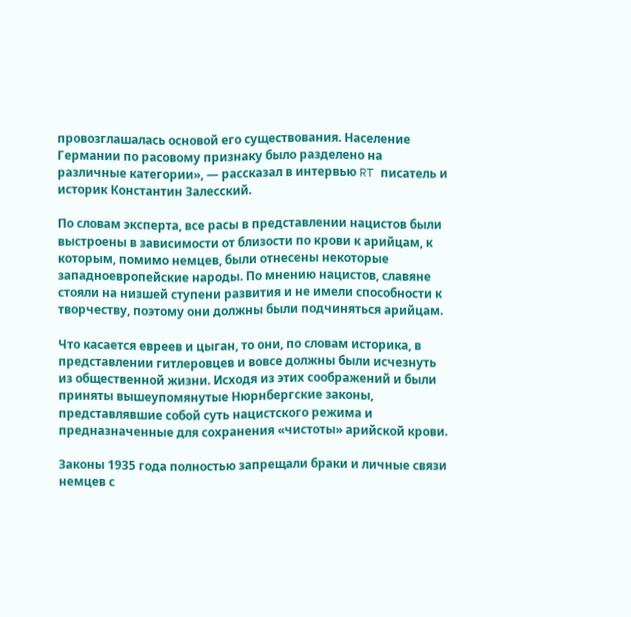провозглашалась основой его существования. Население Германии по расовому признаку было разделено на различные категории», — рассказал в интервью RT писатель и историк Константин Залесский.

По словам эксперта, все расы в представлении нацистов были выстроены в зависимости от близости по крови к арийцам, к которым, помимо немцев, были отнесены некоторые западноевропейские народы. По мнению нацистов, славяне стояли на низшей ступени развития и не имели способности к творчеству, поэтому они должны были подчиняться арийцам.

Что касается евреев и цыган, то они, по словам историка, в представлении гитлеровцев и вовсе должны были исчезнуть из общественной жизни. Исходя из этих соображений и были приняты вышеупомянутые Нюрнбергские законы, представлявшие собой суть нацистского режима и предназначенные для сохранения «чистоты» арийской крови.

Законы 1935 года полностью запрещали браки и личные связи немцев с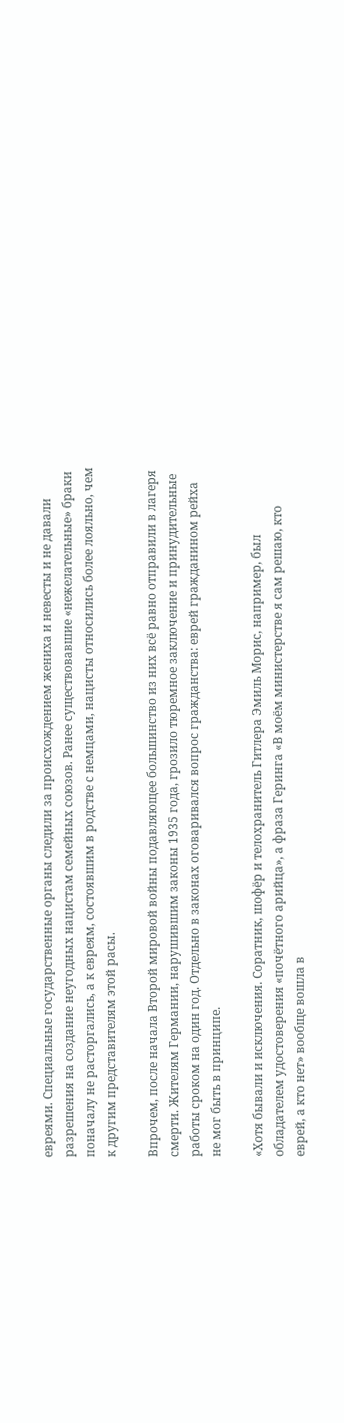евреями. Специальные государственные органы следили за происхождением жениха и невесты и не давали разрешения на создание неугодных нацистам семейных союзов. Ранее существовавшие «нежелательные» браки поначалу не расторгались, а к евреям, состоявшим в родстве с немцами, нацисты относились более лояльно, чем к другим представителям этой расы.

Впрочем, после начала Второй мировой войны подавляющее большинство из них всё равно отправили в лагеря смерти. Жителям Германии, нарушившим законы 1935 года, грозило тюремное заключение и принудительные работы сроком на один год. Отдельно в законах оговаривался вопрос гражданства: еврей гражданином рейха не мог быть в принципе.

«Хотя бывали и исключения. Соратник, шофёр и телохранитель Гитлера Эмиль Морис, например, был обладателем удостоверения «почётного арийца», а фраза Геринга «В моём министерстве я сам решаю, кто еврей, а кто нет» вообще вошла в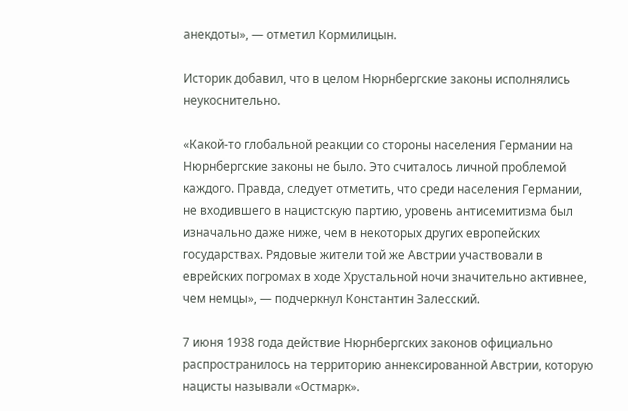анекдоты», — отметил Кормилицын.

Историк добавил, что в целом Нюрнбергские законы исполнялись неукоснительно.

«Какой-то глобальной реакции со стороны населения Германии на Нюрнбергские законы не было. Это считалось личной проблемой каждого. Правда, следует отметить, что среди населения Германии, не входившего в нацистскую партию, уровень антисемитизма был изначально даже ниже, чем в некоторых других европейских государствах. Рядовые жители той же Австрии участвовали в еврейских погромах в ходе Хрустальной ночи значительно активнее, чем немцы», — подчеркнул Константин Залесский.

7 июня 1938 года действие Нюрнбергских законов официально распространилось на территорию аннексированной Австрии, которую нацисты называли «Остмарк».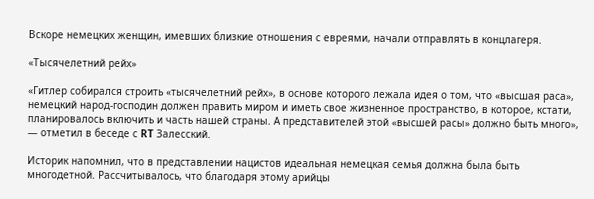Вскоре немецких женщин, имевших близкие отношения с евреями, начали отправлять в концлагеря.

«Тысячелетний рейх»

«Гитлер собирался строить «тысячелетний рейх», в основе которого лежала идея о том, что «высшая раса», немецкий народ-господин должен править миром и иметь свое жизненное пространство, в которое, кстати, планировалось включить и часть нашей страны. А представителей этой «высшей расы» должно быть много», — отметил в беседе с RT Залесский.

Историк напомнил, что в представлении нацистов идеальная немецкая семья должна была быть многодетной. Рассчитывалось, что благодаря этому арийцы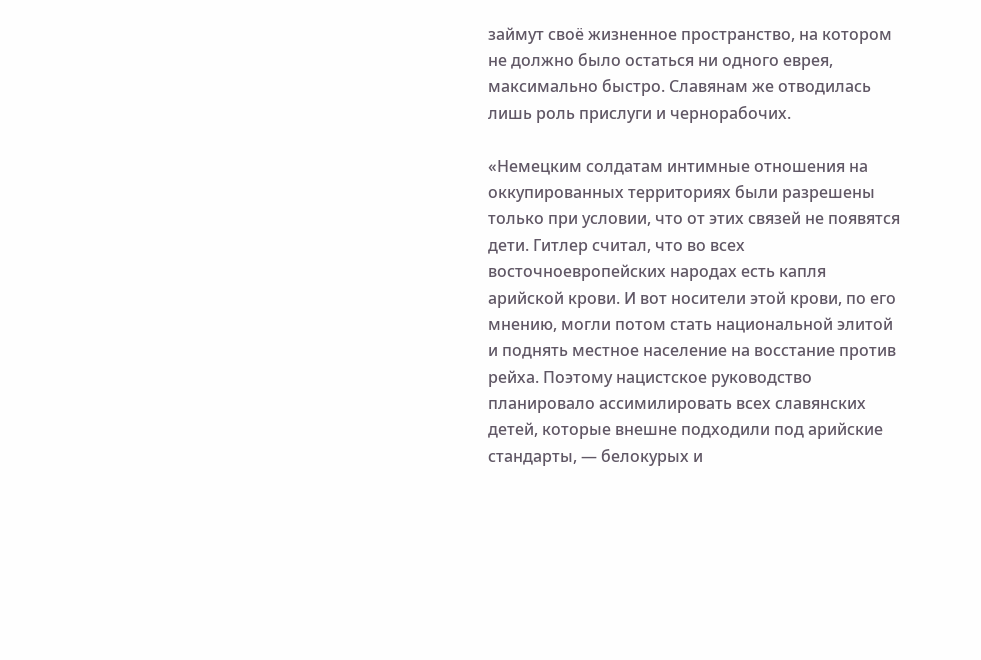займут своё жизненное пространство, на котором не должно было остаться ни одного еврея, максимально быстро. Славянам же отводилась лишь роль прислуги и чернорабочих.

«Немецким солдатам интимные отношения на оккупированных территориях были разрешены только при условии, что от этих связей не появятся дети. Гитлер считал, что во всех восточноевропейских народах есть капля арийской крови. И вот носители этой крови, по его мнению, могли потом стать национальной элитой и поднять местное население на восстание против рейха. Поэтому нацистское руководство планировало ассимилировать всех славянских детей, которые внешне подходили под арийские стандарты, — белокурых и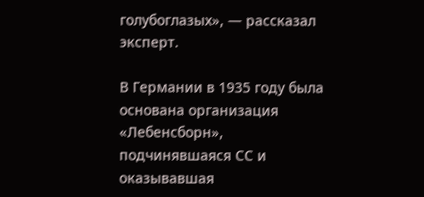голубоглазых», — рассказал эксперт.

В Германии в 1935 году была основана организация «Лебенсборн», подчинявшаяся СС и оказывавшая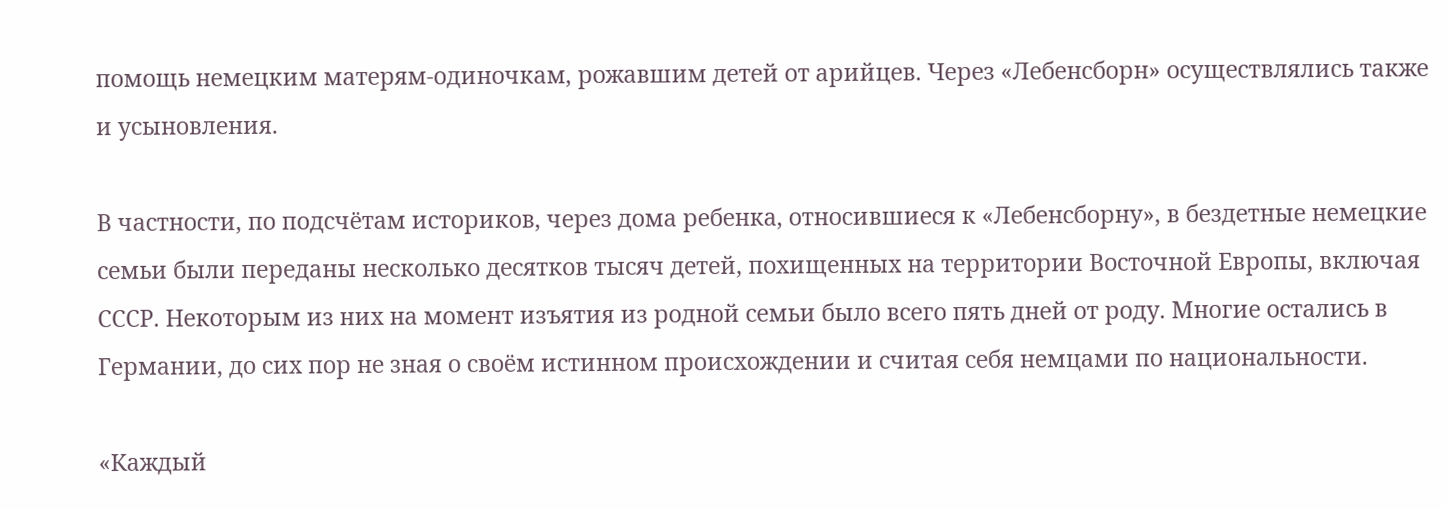помощь немецким матерям-одиночкам, рожавшим детей от арийцев. Через «Лебенсборн» осуществлялись также и усыновления.

В частности, по подсчётам историков, через дома ребенка, относившиеся к «Лебенсборну», в бездетные немецкие семьи были переданы несколько десятков тысяч детей, похищенных на территории Восточной Европы, включая СССР. Некоторым из них на момент изъятия из родной семьи было всего пять дней от роду. Многие остались в Германии, до сих пор не зная о своём истинном происхождении и считая себя немцами по национальности.

«Каждый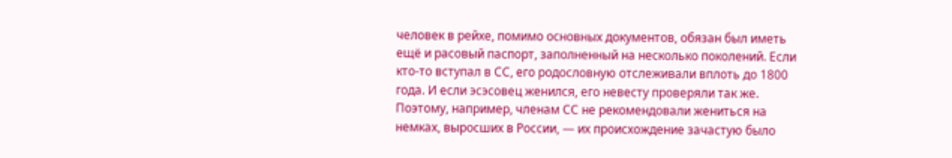человек в рейхе, помимо основных документов, обязан был иметь ещё и расовый паспорт, заполненный на несколько поколений. Если кто-то вступал в СС, его родословную отслеживали вплоть до 1800 года. И если эсэсовец женился, его невесту проверяли так же. Поэтому, например, членам СС не рекомендовали жениться на немках, выросших в России, — их происхождение зачастую было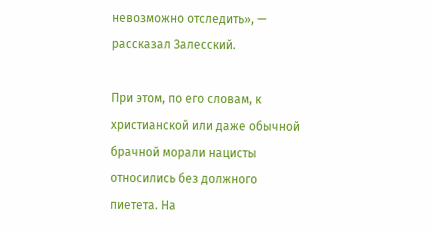невозможно отследить», — рассказал Залесский.

При этом, по его словам, к христианской или даже обычной брачной морали нацисты относились без должного пиетета. На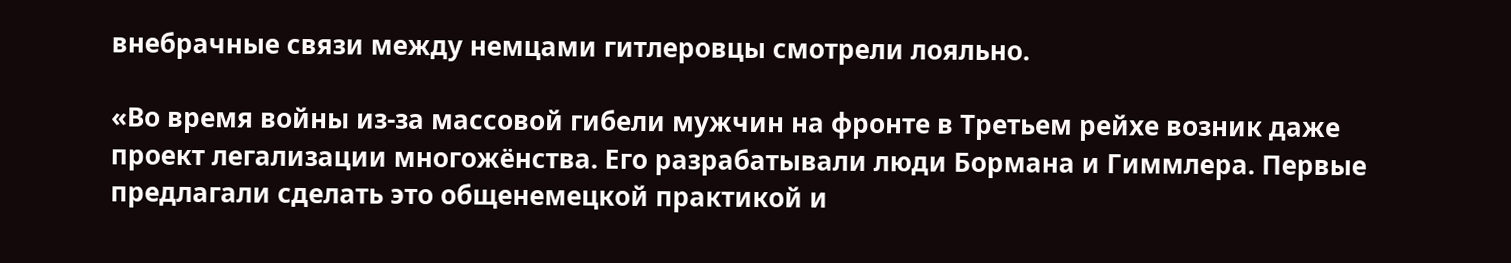внебрачные связи между немцами гитлеровцы смотрели лояльно.

«Во время войны из-за массовой гибели мужчин на фронте в Третьем рейхе возник даже проект легализации многожёнства. Его разрабатывали люди Бормана и Гиммлера. Первые предлагали сделать это общенемецкой практикой и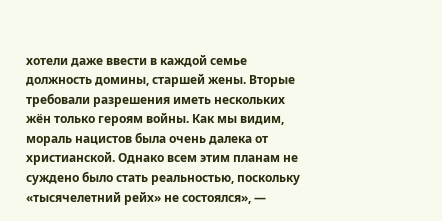хотели даже ввести в каждой семье должность домины, старшей жены. Вторые требовали разрешения иметь нескольких жён только героям войны. Как мы видим, мораль нацистов была очень далека от христианской. Однако всем этим планам не суждено было стать реальностью, поскольку «тысячелетний рейх» не состоялся», —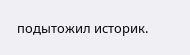подытожил историк.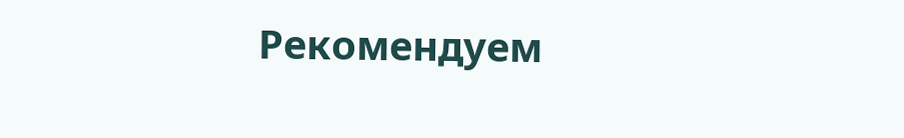Рекомендуем